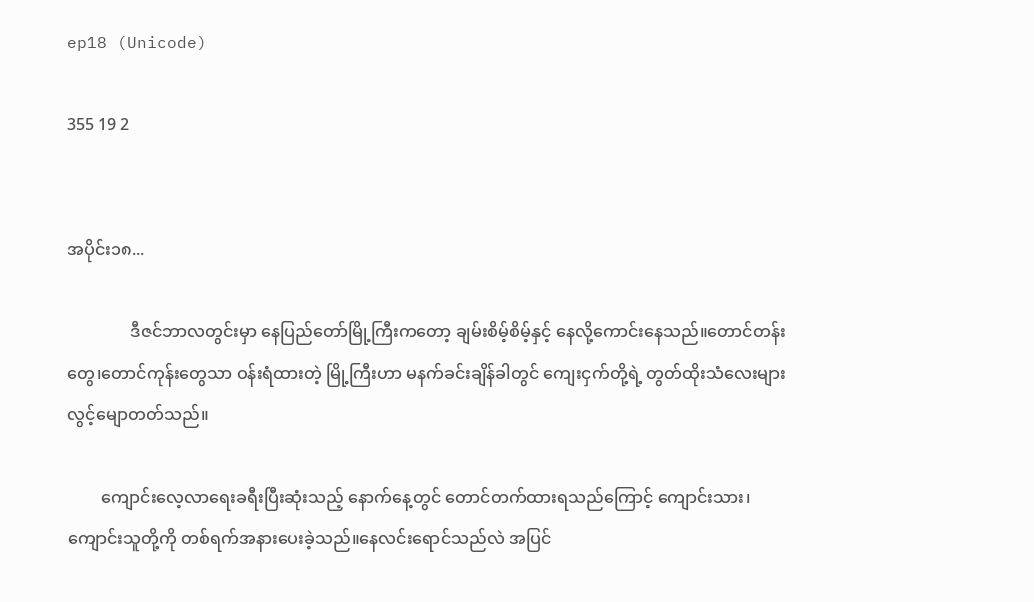ep18 (Unicode)

355 19 2


အပိုင်း၁၈...

               ဒီဇင်ဘာလတွင်းမှာ နေပြည်တော်မြို့ကြီးကတော့ ချမ်းစိမ့်စိမ့်နှင့် နေလို့ကောင်းနေသည်။တောင်တန်းတွေ၊တောင်ကုန်းတွေသာ ဝန်းရံထားတဲ့ မြို့ကြီးဟာ မနက်ခင်းချိန်ခါတွင် ကျေးငှက်တို့ရဲ့ တွတ်ထိုးသံလေးများ လွင့်မျောတတ်သည်။

        ကျောင်းလေ့လာရေးခရီးပြီးဆုံးသည့် နောက်နေ့တွင် တောင်တက်ထားရသည်ကြောင့် ကျောင်းသား၊ကျောင်းသူတို့ကို တစ်ရက်အနားပေးခဲ့သည်။နေလင်းရောင်သည်လဲ အပြင်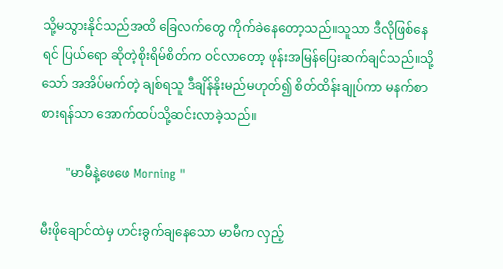သို့မသွားနိုင်သည်အထိ ခြေလက်တွေ ကိုက်ခဲနေတော့သည်။သူသာ ဒီလိုဖြစ်နေရင် ပြယ်ရော ဆိုတဲ့စိုးရိမ်စိတ်က ဝင်လာတော့ ဖုန်းအမြန်ပြေးဆက်ချင်သည်။သို့သော် အအိပ်မက်တဲ့ ချစ်ရသူ ဒီချိန်နိုးမည်မဟုတ်၍ စိတ်ထိန်းချုပ်ကာ မနက်စာစားရန်သာ အောက်ထပ်သို့ဆင်းလာခဲ့သည်။

        "မာမီနဲ့ဖေဖေ Morning "

မီးဖိုချောင်ထဲမှ ဟင်းခွက်ချနေသော မာမီက လှည့်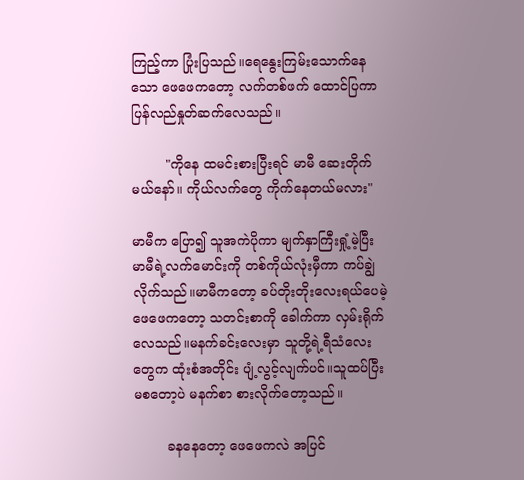ကြည့်ကာ ပြုံးပြသည်။ရေနွေးကြမ်းသောက်နေသော ဖေဖေကတော့ လက်တစ်ဖက် ထောင်ပြကာ ပြန်လည်နှုတ်ဆက်လေသည်။

        "ကိုနေ ထမင်းစားပြီးရင် မာမီ ဆေးတိုက်မယ်နော်။ ကိုယ်လက်တွေ ကိုက်နေတယ်မလား"

မာမီက ပြော၍ သူအကဲပိုကာ မျက်နှာကြီးရှုံ့မဲ့ပြီး မာမီရဲ့လက်မောင်းကို တစ်ကိုယ်လုံးမှီကာ ကပ်ချွဲလိုက်သည်။မာမီကတော့ ခပ်တိုးတိုးလေးရယ်ပေမဲ့ ဖေဖေကတော့ သတင်းစာကို ခေါက်ကာ လှမ်းရိုက်လေသည်။မနက်ခင်းလေးမှာ သူတို့ရဲ့ရီသံလေးတွေက ထုံးစံအတိုင်း ပျံ့လွင့်လျက်ပင်။သူထပ်ပြီးမစတော့ပဲ မနက်စာ စားလိုက်တော့သည်။

        ခနနေတော့ ဖေဖေကလဲ အပြင်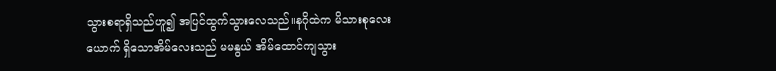သွားစရာရှိသည်ဟူ၍ အပြင်ထွက်သွားလေသည်။နဂိုထဲက မိသားစုလေးယောက် ရှိသောအိမ်လေးသည် မမနွယ် အိမ်ထောင်ကျသွား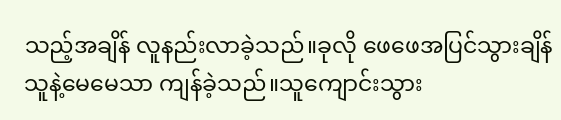သည့်အချိန် လူနည်းလာခဲ့သည်။ခုလို ဖေဖေအပြင်သွားချိန် သူနဲ့မေမေသာ ကျန်ခဲ့သည်။သူကျောင်းသွား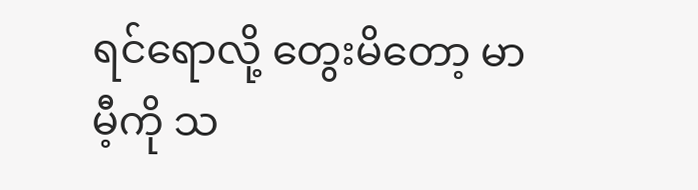ရင်ရောလို့ တွေးမိတော့ မာမီ့ကို သ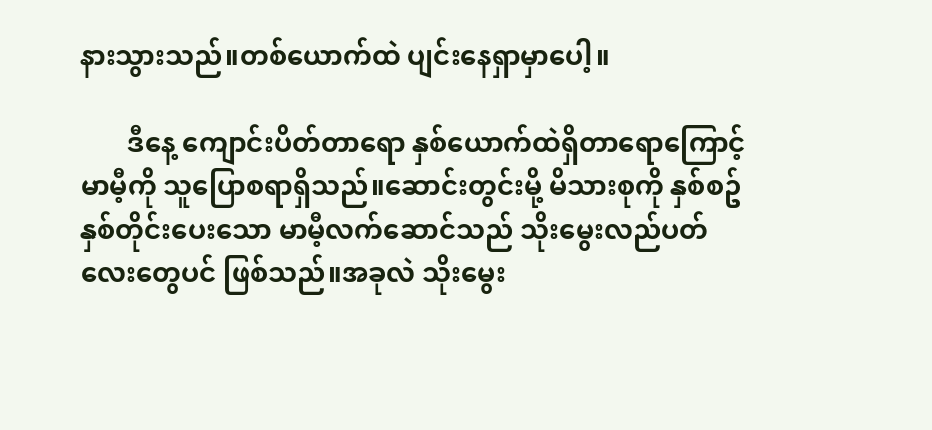နားသွားသည်။တစ်ယောက်ထဲ ပျင်းနေရှာမှာပေါ့။

       ဒီနေ့ ကျောင်းပိတ်တာရော နှစ်ယောက်ထဲရှိတာရောကြောင့် မာမီ့ကို သူပြောစရာရှိသည်။ဆောင်းတွင်းမို့ မိသားစုကို နှစ်စဥ်နှစ်တိုင်းပေးသော မာမီ့လက်ဆောင်သည် သိုးမွေးလည်ပတ်လေးတွေပင် ဖြစ်သည်။အခုလဲ သိုးမွေး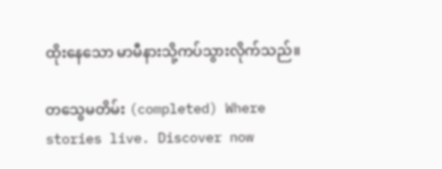ထိုးနေသော မာမီနားသို့ကပ်သွားလိုက်သည်။

တသွေမတိမ်း (completed) Where stories live. Discover now